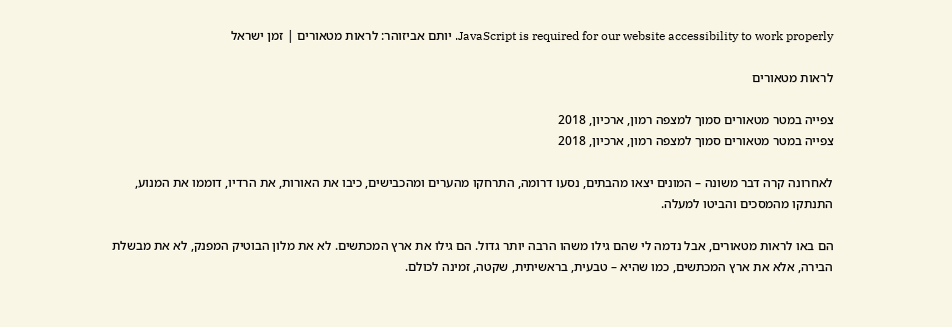JavaScript is required for our website accessibility to work properly. יותם אביזוהר: לראות מטאורים | זמן ישראל

לראות מטאורים

צפייה במטר מטאורים סמוך למצפה רמון, ארכיון, 2018
צפייה במטר מטאורים סמוך למצפה רמון, ארכיון, 2018

לאחרונה קרה דבר משונה – המונים יצאו מהבתים, נסעו דרומה, התרחקו מהערים ומהכבישים, כיבו את האורות, את הרדיו, דוממו את המנוע, התנתקו מהמסכים והביטו למעלה.

הם באו לראות מטאורים, אבל נדמה לי שהם גילו משהו הרבה יותר גדול. הם גילו את ארץ המכתשים. לא את מלון הבוטיק המפנק, לא את מבשלת הבירה, אלא את ארץ המכתשים, כמו שהיא – טבעית, בראשיתית, שקטה, זמינה לכולם.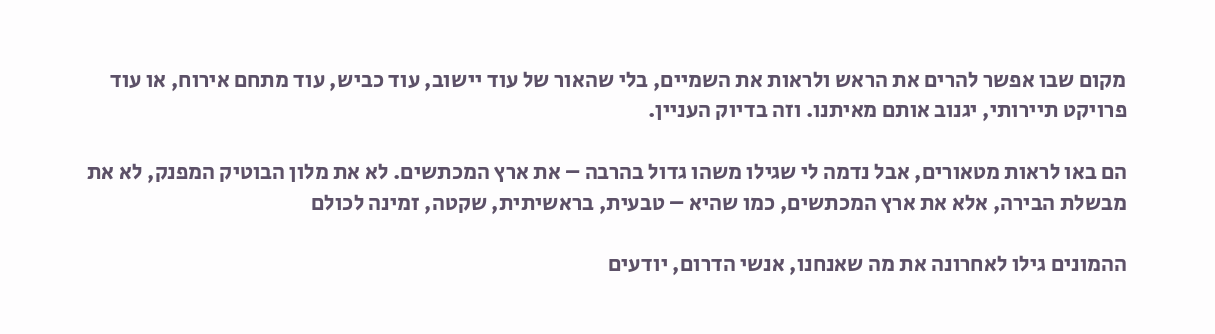מקום שבו אפשר להרים את הראש ולראות את השמיים, בלי שהאור של עוד יישוב, עוד כביש, עוד מתחם אירוח, או עוד פרויקט תיירותי, יגנוב אותם מאיתנו. וזה בדיוק העניין.

הם באו לראות מטאורים, אבל נדמה לי שגילו משהו גדול בהרבה – את ארץ המכתשים. לא את מלון הבוטיק המפנק, לא את מבשלת הבירה, אלא את ארץ המכתשים, כמו שהיא – טבעית, בראשיתית, שקטה, זמינה לכולם

ההמונים גילו לאחרונה את מה שאנחנו, אנשי הדרום, יודעים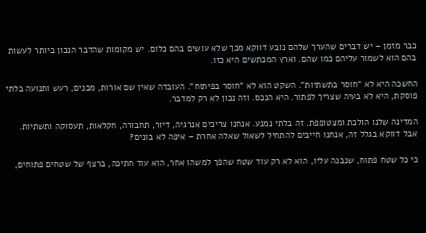כבר מזמן – יש דברים שהערך שלהם נובע דווקא מכך שלא עושים בהם כלום. יש מקומות שהדבר הנכון ביותר לעשות בהם הוא לשמור עליהם כמו שהם. וארץ המכתשים היא כזו.

החשכה היא לא "חוסר בתשתיות". השקט הוא לא "חוסר בפיתוח". העובדה שאין שם אורות, מבנים, רעש ותנועה בלתי פוסקת, היא לא בעיה שצריך לפתור. היא הנכס. וזה נכון לא רק למדבר.

המדינה שלנו הולכת ומצטופפת. זה בלתי נמנע. אנחנו צריכים אנרגיה, דיור, תחבורה, חקלאות, תעסוקה ותשתיות. אבל דווקא בגלל זה, אנחנו חייבים להתחיל לשאול שאלה אחרת – איפה לא בונים?

כי כל שטח פתוח, שנבנה עליו, הוא לא רק עוד שטח שהפך למשהו אחר, הוא עוד חתיכה, ברצף של שטחים פתוחים,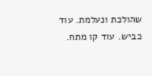שהולכת ונעלמת. עוד כביש. עוד קו מתח.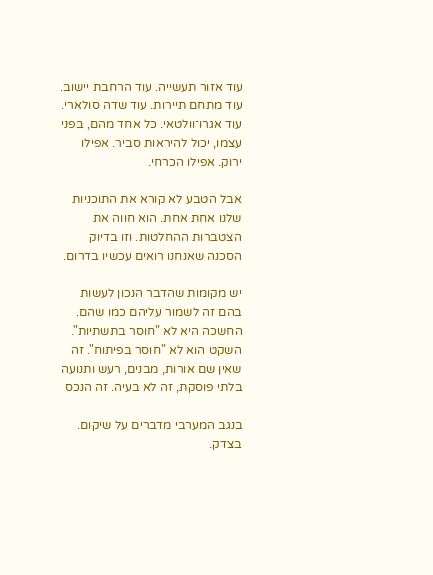עוד אזור תעשייה. עוד הרחבת יישוב. עוד מתחם תיירות. עוד שדה סולארי. עוד אגרו־וולטאי. כל אחד מהם, בפני עצמו, יכול להיראות סביר. אפילו ירוק. אפילו הכרחי.

אבל הטבע לא קורא את התוכניות שלנו אחת אחת. הוא חווה את הצטברות ההחלטות. וזו בדיוק הסכנה שאנחנו רואים עכשיו בדרום.

יש מקומות שהדבר הנכון לעשות בהם זה לשמור עליהם כמו שהם. החשכה היא לא "חוסר בתשתיות". השקט הוא לא "חוסר בפיתוח". זה שאין שם אורות, מבנים, רעש ותנועה בלתי פוסקת, זה לא בעיה. זה הנכס

בנגב המערבי מדברים על שיקום. בצדק.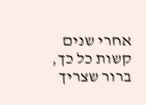אחרי שנים קשות כל כך, ברור שצריך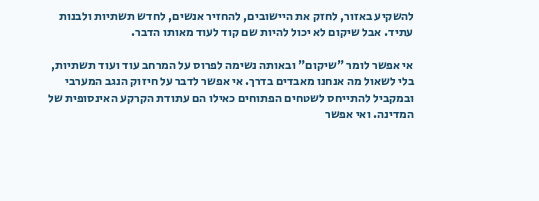להשקיע באזור, לחזק את היישובים, להחזיר אנשים, לחדש תשתיות ולבנות עתיד. אבל שיקום לא יכול להיות שם קוד לעוד מאותו הדבר.

אי אפשר לומר "שיקום" ובאותה נשימה לפרוס על המרחב עוד ועוד תשתיות, בלי לשאול מה אנחנו מאבדים בדרך. אי אפשר לדבר על חיזוק הנגב המערבי ובמקביל להתייחס לשטחים הפתוחים כאילו הם עתודת הקרקע האינסופית של המדינה. ואי אפשר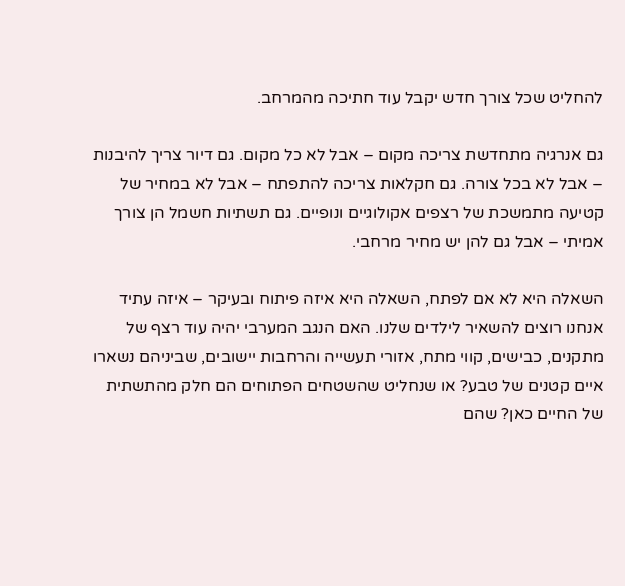להחליט שכל צורך חדש יקבל עוד חתיכה מהמרחב.

גם אנרגיה מתחדשת צריכה מקום – אבל לא כל מקום. גם דיור צריך להיבנות – אבל לא בכל צורה. גם חקלאות צריכה להתפתח – אבל לא במחיר של קטיעה מתמשכת של רצפים אקולוגיים ונופיים. גם תשתיות חשמל הן צורך אמיתי – אבל גם להן יש מחיר מרחבי.

השאלה היא לא אם לפתח, השאלה היא איזה פיתוח ובעיקר – איזה עתיד אנחנו רוצים להשאיר לילדים שלנו. האם הנגב המערבי יהיה עוד רצף של מתקנים, כבישים, קווי מתח, אזורי תעשייה והרחבות יישובים, שביניהם נשארו איים קטנים של טבע? או שנחליט שהשטחים הפתוחים הם חלק מהתשתית של החיים כאן? שהם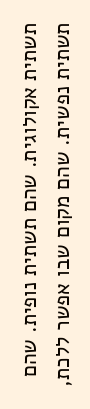תשתית אקולוגית. שהם תשתית נופית. שהם תשתית נפשית. שהם מקום שבו אפשר ללכת,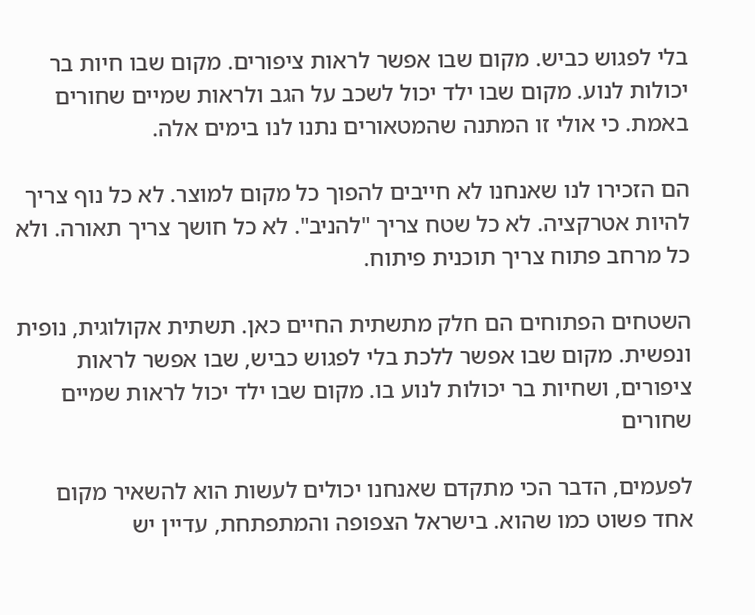בלי לפגוש כביש. מקום שבו אפשר לראות ציפורים. מקום שבו חיות בר יכולות לנוע. מקום שבו ילד יכול לשכב על הגב ולראות שמיים שחורים באמת. כי אולי זו המתנה שהמטאורים נתנו לנו בימים אלה.

הם הזכירו לנו שאנחנו לא חייבים להפוך כל מקום למוצר. לא כל נוף צריך להיות אטרקציה. לא כל שטח צריך "להניב". לא כל חושך צריך תאורה. ולא כל מרחב פתוח צריך תוכנית פיתוח.

השטחים הפתוחים הם חלק מתשתית החיים כאן. תשתית אקולוגית, נופית ונפשית. מקום שבו אפשר ללכת בלי לפגוש כביש, שבו אפשר לראות ציפורים, ושחיות בר יכולות לנוע בו. מקום שבו ילד יכול לראות שמיים שחורים

לפעמים, הדבר הכי מתקדם שאנחנו יכולים לעשות הוא להשאיר מקום אחד פשוט כמו שהוא. בישראל הצפופה והמתפתחת, עדיין יש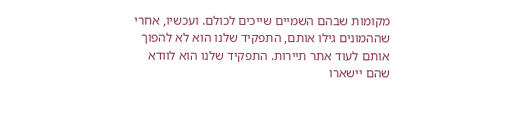מקומות שבהם השמיים שייכים לכולם. ועכשיו, אחרי שההמונים גילו אותם, התפקיד שלנו הוא לא להפוך אותם לעוד אתר תיירות. התפקיד שלנו הוא לוודא שהם יישארו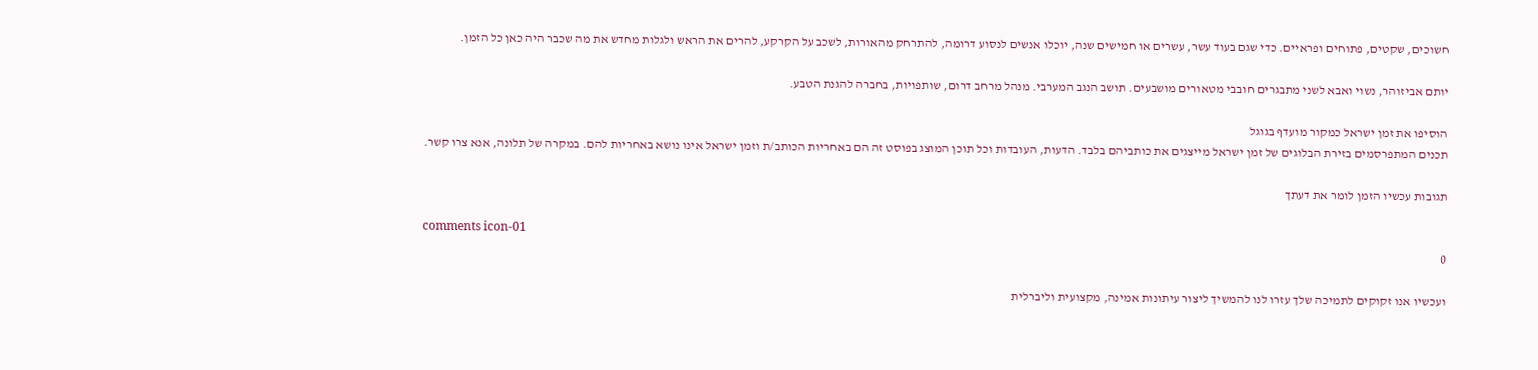חשוכים, שקטים, פתוחים ופראיים. כדי שגם בעוד עשר, עשרים או חמישים שנה, יוכלו אנשים לנסוע דרומה, להתרחק מהאורות, לשכב על הקרקע, להרים את הראש ולגלות מחדש את מה שכבר היה כאן כל הזמן.

יותם אביזוהר, נשוי ואבא לשני מתבגרים חובבי מטאורים מושבעים. תושב הנגב המערבי. מנהל מרחב דרום, שותפויות, בחברה להגנת הטבע.

הוסיפו את זמן ישראל כמקור מועדף בגוגל
תכנים המתפרסמים בזירת הבלוגים של זמן ישראל מייצגים את כותביהם בלבד. הדעות, העובדות וכל תוכן המוצג בפוסט זה הם באחריות הכותב/ת וזמן ישראל אינו נושא באחריות להם. במקרה של תלונה, אנא צרו קשר.

תגובות עכשיו הזמן לומר את דעתך

comments icon-01
0

ועכשיו אנו זקוקים לתמיכה שלך עזרו לנו להמשיך ליצור עיתונות אמינה, מקצועית וליברלית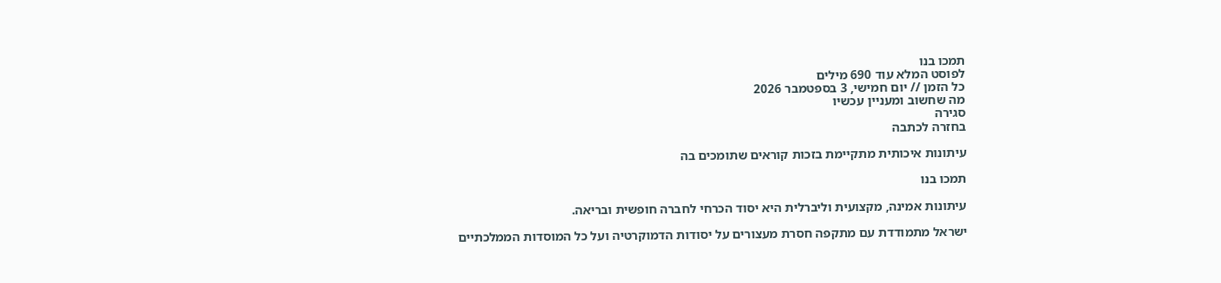תמכו בנו
לפוסט המלא עוד 690 מילים
כל הזמן // יום חמישי, 3 בספטמבר 2026
מה שחשוב ומעניין עכשיו
סגירה
בחזרה לכתבה

עיתונות איכותית מתקיימת בזכות קוראים שתומכים בה

תמכו בנו

עיתונות אמינה, מקצועית וליברלית היא יסוד הכרחי לחברה חופשית ובריאה.

ישראל מתמודדת עם מתקפה חסרת מעצורים על יסודות הדמוקרטיה ועל כל המוסדות הממלכתיים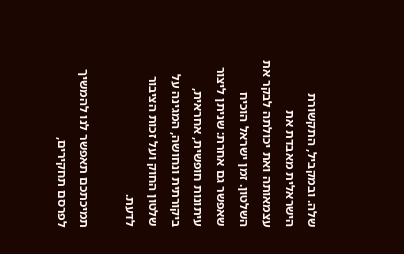שלה. ובמקביל, התקשורת הישראלית מאבדת את עצמאותה ואת יכולתה לבקר את השלטון. זמן ישראל הוכיח שאפשר גם אחרת: שניתן ליצור עיתונות חופשית, אחראית, ביקורתית ונחושה, המגינה על שלטון החוק ועל זכות הציבור לדעת.

תמיכתכם תאפשר לנו להמשיך לפרסם תחקירים,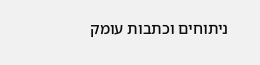ניתוחים וכתבות עומק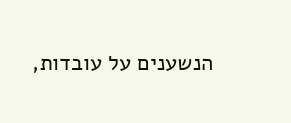הנשענים על עובדות,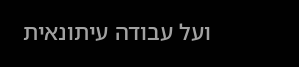ועל עבודה עיתונאית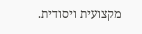מקצועית ויסודית.